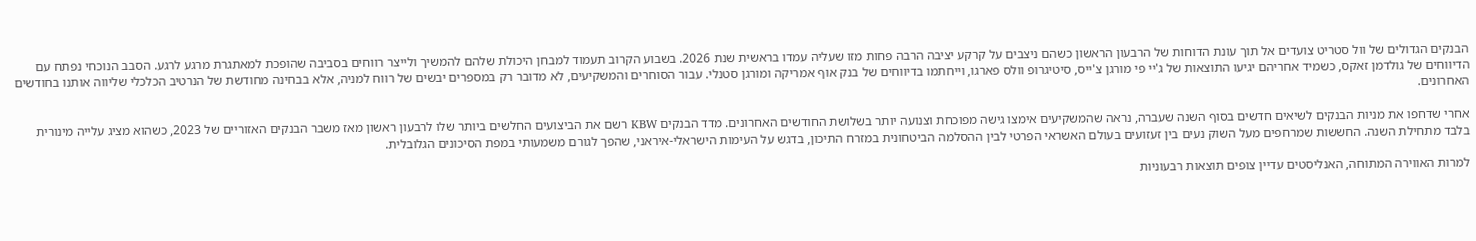הבנקים הגדולים של וול סטריט צועדים אל תוך עונת הדוחות של הרבעון הראשון כשהם ניצבים על קרקע יציבה הרבה פחות מזו שעליה עמדו בראשית שנת 2026. בשבוע הקרוב תעמוד למבחן היכולת שלהם להמשיך ולייצר רווחים בסביבה שהופכת למאתגרת מרגע לרגע. הסבב הנוכחי נפתח עם הדיווחים של גולדמן זאקס, כשמיד אחריהם יגיעו התוצאות של ג'יי פי מורגן צ'ייס, סיטיגרופ וולס פארגו, וייחתמו בדיווחים של בנק אוף אמריקה ומורגן סטנלי. עבור הסוחרים והמשקיעים, לא מדובר רק במספרים יבשים של רווח למניה, אלא בבחינה מחודשת של הנרטיב הכלכלי שליווה אותנו בחודשים האחרונים.

אחרי שדחפו את מניות הבנקים לשיאים חדשים בסוף השנה שעברה, נראה שהמשקיעים אימצו גישה מפוכחת וצנועה יותר בשלושת החודשים האחרונים. מדד הבנקים KBW רשם את הביצועים החלשים ביותר שלו לרבעון ראשון מאז משבר הבנקים האזוריים של 2023, כשהוא מציג עלייה מינורית בלבד מתחילת השנה. החששות שמרחפים מעל השוק נעים בין זעזועים בעולם האשראי הפרטי לבין ההסלמה הביטחונית במזרח התיכון, בדגש על העימות הישראלי-איראני, שהפך לגורם משמעותי במפת הסיכונים הגלובלית.

למרות האווירה המתוחה, האנליסטים עדיין צופים תוצאות רבעוניות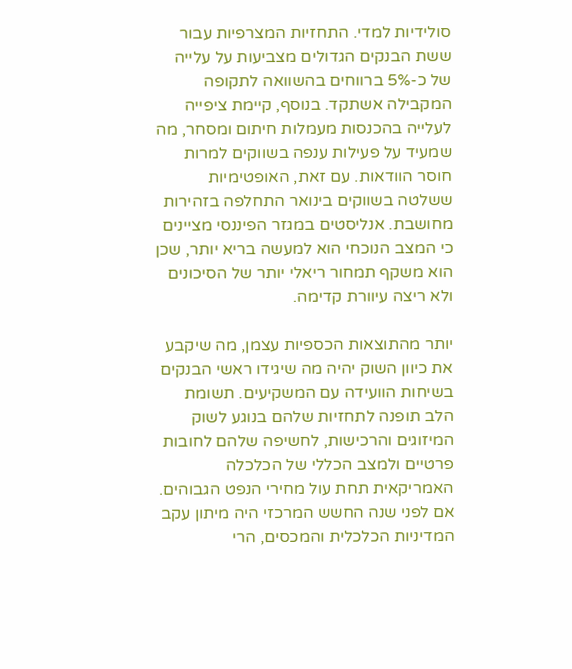סולידיות למדי. התחזיות המצרפיות עבור ששת הבנקים הגדולים מצביעות על עלייה של כ-5% ברווחים בהשוואה לתקופה המקבילה אשתקד. בנוסף, קיימת ציפייה לעלייה בהכנסות מעמלות חיתום ומסחר, מה שמעיד על פעילות ענפה בשווקים למרות חוסר הוודאות. עם זאת, האופטימיות ששלטה בשווקים בינואר התחלפה בזהירות מחושבת. אנליסטים במגזר הפיננסי מציינים כי המצב הנוכחי הוא למעשה בריא יותר, שכן הוא משקף תמחור ריאלי יותר של הסיכונים ולא ריצה עיוורת קדימה.

יותר מהתוצאות הכספיות עצמן, מה שיקבע את כיוון השוק יהיה מה שיגידו ראשי הבנקים בשיחות הוועידה עם המשקיעים. תשומת הלב תופנה לתחזיות שלהם בנוגע לשוק המיזוגים והרכישות, לחשיפה שלהם לחובות פרטיים ולמצב הכללי של הכלכלה האמריקאית תחת עול מחירי הנפט הגבוהים. אם לפני שנה החשש המרכזי היה מיתון עקב המדיניות הכלכלית והמכסים, הרי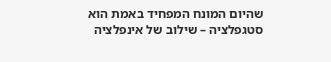שהיום המונח המפחיד באמת הוא סטגפלציה – שילוב של אינפלציה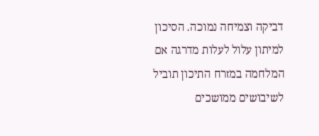דביקה וצמיחה נמוכה. הסיכון למיתון עלול לעלות מדרגה אם המלחמה במזרח התיכון תוביל לשיבושים ממושכים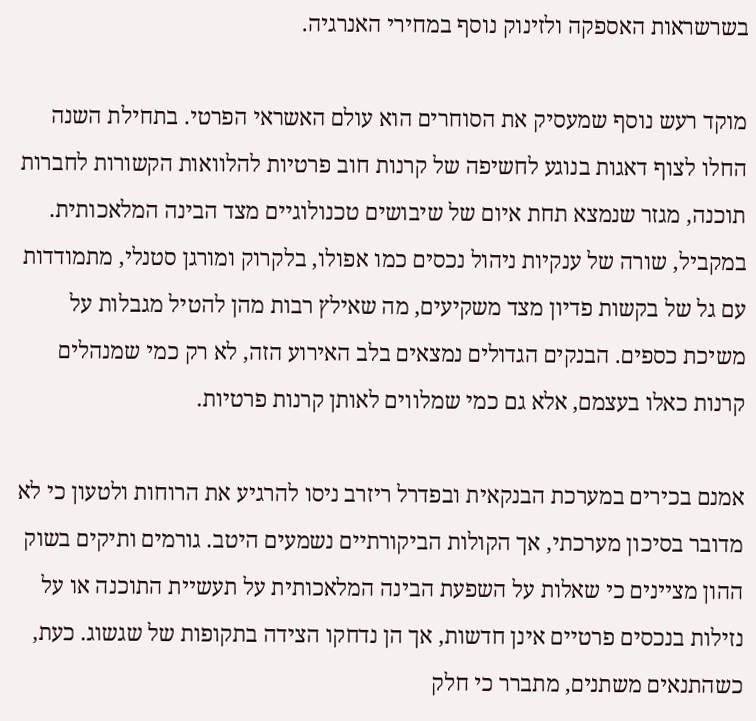בשרשראות האספקה ולזינוק נוסף במחירי האנרגיה.

מוקד רעש נוסף שמעסיק את הסוחרים הוא עולם האשראי הפרטי. בתחילת השנה החלו לצוף דאגות בנוגע לחשיפה של קרנות חוב פרטיות להלוואות הקשורות לחברות תוכנה, מגזר שנמצא תחת איום של שיבושים טכנולוגיים מצד הבינה המלאכותית. במקביל, שורה של ענקיות ניהול נכסים כמו אפולו, בלקרוק ומורגן סטנלי, מתמודדות עם גל של בקשות פדיון מצד משקיעים, מה שאילץ רבות מהן להטיל מגבלות על משיכת כספים. הבנקים הגדולים נמצאים בלב האירוע הזה, לא רק כמי שמנהלים קרנות כאלו בעצמם, אלא גם כמי שמלווים לאותן קרנות פרטיות.

אמנם בכירים במערכת הבנקאית ובפדרל ריזרב ניסו להרגיע את הרוחות ולטעון כי לא מדובר בסיכון מערכתי, אך הקולות הביקורתיים נשמעים היטב. גורמים ותיקים בשוק ההון מציינים כי שאלות על השפעת הבינה המלאכותית על תעשיית התוכנה או על נזילות בנכסים פרטיים אינן חדשות, אך הן נדחקו הצידה בתקופות של שגשוג. כעת, כשהתנאים משתנים, מתברר כי חלק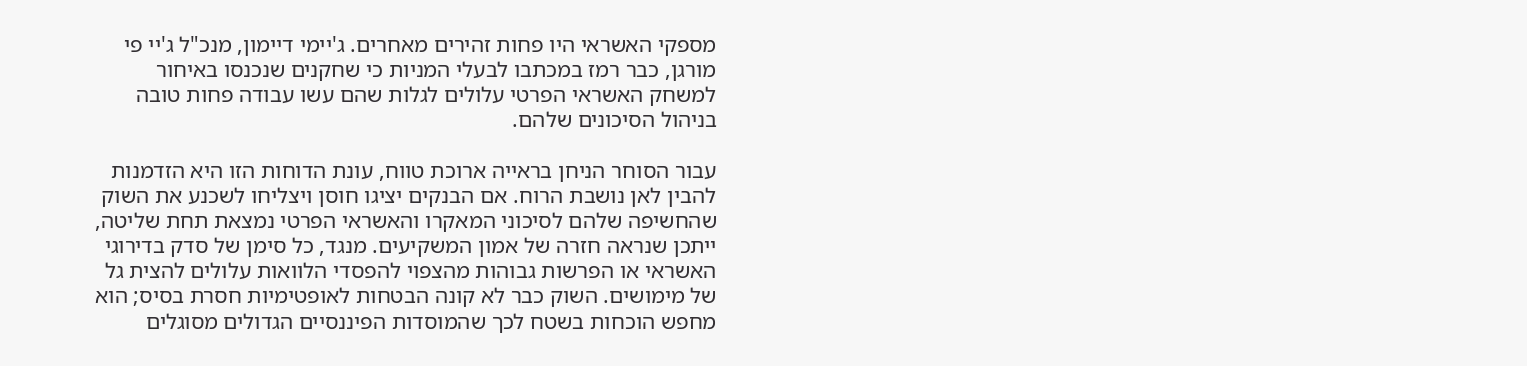מספקי האשראי היו פחות זהירים מאחרים. ג'יימי דיימון, מנכ"ל ג'יי פי מורגן, כבר רמז במכתבו לבעלי המניות כי שחקנים שנכנסו באיחור למשחק האשראי הפרטי עלולים לגלות שהם עשו עבודה פחות טובה בניהול הסיכונים שלהם.

עבור הסוחר הניחן בראייה ארוכת טווח, עונת הדוחות הזו היא הזדמנות להבין לאן נושבת הרוח. אם הבנקים יציגו חוסן ויצליחו לשכנע את השוק שהחשיפה שלהם לסיכוני המאקרו והאשראי הפרטי נמצאת תחת שליטה, ייתכן שנראה חזרה של אמון המשקיעים. מנגד, כל סימן של סדק בדירוגי האשראי או הפרשות גבוהות מהצפוי להפסדי הלוואות עלולים להצית גל של מימושים. השוק כבר לא קונה הבטחות לאופטימיות חסרת בסיס; הוא מחפש הוכחות בשטח לכך שהמוסדות הפיננסיים הגדולים מסוגלים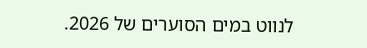לנווט במים הסוערים של 2026.